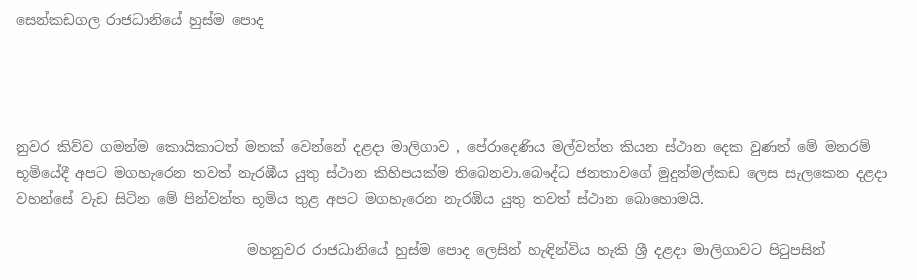සෙන්කඩගල රාජධානියේ හුස්ම පොද




නුවර කිව්ව ගමන්ම කොයිකාටත් මතක් වෙන්නේ දළදා මාලිගාව , පේරාදෙණිය මල්වත්ත කියන ස්ථාන දෙක වුණත් මේ මනරම් භූමියේදී අපට මගහැරෙන තවත් නැරඹීය යුතු ස්ථාන කිහිපයක්ම තිබෙනවා.බෞද්ධ ජනතාවගේ මුදුන්මල්කඩ ලෙස සැලකෙන දළදා වහන්සේ වැඩ සිටින මේ පින්වන්ත භූමිය තුළ අපට මගහැරෙන නැරඹිය යුතු තවත් ස්ථාන බොහොමයි.

                                 මහනුවර රාජධානියේ හුස්ම පොද ලෙසින් හැඳින්විය හැකි ශ්‍රී දළදා මාලිගාවට පිටුපසින්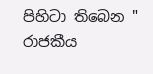පිහිටා තිබෙන " රාජකීය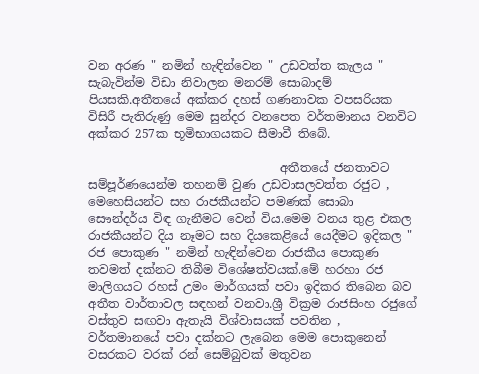වන අරණ " නමින් හැඳින්වෙන " උඩවත්ත කැලය " සැබැවින්ම විඩා නිවාලන මනරම් සොබාදම් පියසකි.අතීතයේ අක්කර දහස් ගණනාවක වපසරියක විසිරී පැතිරුණු මෙම සුන්දර වනපෙත වර්තමානය වනවිට අක්කර 257ක භූමිභාගයකට සීමාවී තිබේ.

                                අතීතයේ ජනතාවට සම්පූර්ණයෙන්ම තහනම් වුණ උඩවාසලවත්ත රජුට , මෙහෙසියන්ට සහ රාජකීයන්ට පමණක් සොබා සෞන්දර්ය විඳ ගැනීමට වෙන් විය.මෙම වනය තුළ එකල රාජකීයන්ට දිය නෑමට සහ දියකෙළියේ යෙදීමට ඉදිකල " රජ පොකුණ " නමින් හැඳින්වෙන රාජකීය පොකුණ තවමත් දක්නට තිබීම විශේෂත්වයක්.මේ හරහා රජ මාලිගයට රහස් උමං මාර්ගයක් පවා ඉදිකර තිබෙන බව අතීත වාර්තාවල සඳහන් වනවා.ශ්‍රී වික්‍රම රාජසිංහ රජුගේ වස්තුව සඟවා ඇතැයි විශ්වාසයක් පවතින , වර්තමානයේ පවා දක්නට ලැබෙන මෙම පොකුනෙන් වසරකට වරක් රන් සෙම්බුවක් මතුවන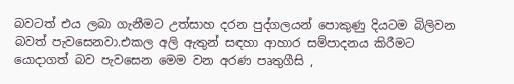බවටත් එය ලබා ගැනීමට උත්සාහ දරන පුද්ගලයන් පොකුණු දියටම බිලිවන බවත් පැවසෙනවා.එකල අලි ඇතුන් සඳහා ආහාර සම්පාදනය කිරීමට යොදාගත් බව පැවසෙන මෙම වන අරණ පෘතුගීසි ,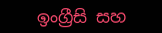ඉංග්‍රීසි සහ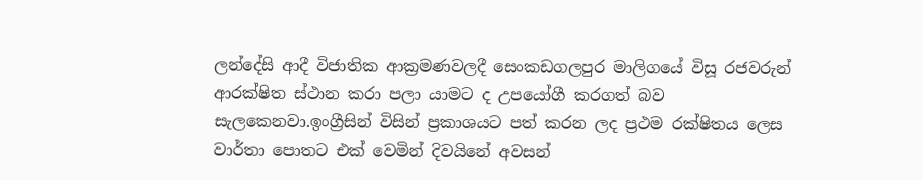ලන්දේසි ආදී විජාතික ආක්‍රමණවලදී සෙංකඩගලපුර මාලිගයේ විසූ රජවරුන් ආරක්ෂිත ස්ථාන කරා පලා යාමට ද උපයෝගී කරගත් බව සැලකෙනවා.ඉංග්‍රීසින් විසින් ප්‍රකාශයට පත් කරන ලද ප්‍රථම රක්ෂිතය ලෙස වාර්තා පොතට එක් වෙමින් දිවයිනේ අවසන්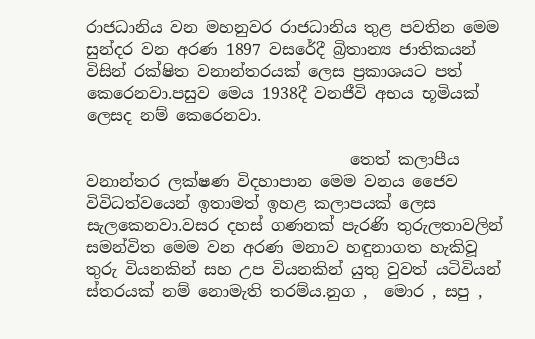රාජධානිය වන මහනුවර රාජධානිය තුළ පවතින මෙම සුන්දර වන අරණ 1897 වසරේදී බ්‍රිතාන්‍ය ජාතිකයන් විසින් රක්ෂිත වනාන්තරයක් ලෙස ප්‍රකාශයට පත් කෙරෙනවා.පසුව මෙය 1938දී වනජීවි අභය භූමියක් ලෙසද නම් කෙරෙනවා.

                                 තෙත් කලාපීය වනාන්තර ලක්ෂණ විදහාපාන මෙම වනය ජෛව විවිධත්වයෙන් ඉතාමත් ඉහළ කලාපයක් ලෙස සැලකෙනවා.වසර දහස් ගණනක් පැරණි තුරුලතාවලින් සමන්විත මෙම වන අරණ මනාව හඳුනාගත හැකිවූ තුරු වියනකින් සහ උප වියනකින් යුතු වුවත් යටිවියන් ස්තරයක් නම් නොමැති තරම්ය.නුග ,  මොර , සපු ,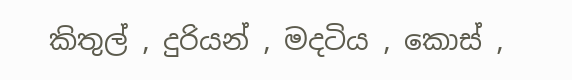කිතුල් , දුරියන් , මදටිය , කොස් ,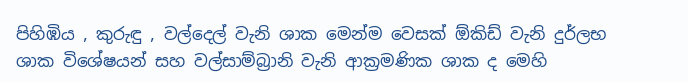පිහිඹිය , කුරුඳු , වල්දෙල් වැනි ශාක මෙන්ම වෙසක් ඕකිඩ් වැනි දුර්ලභ ශාක විශේෂයන් සහ වල්සාම්බ්‍රානි වැනි ආක්‍රමණික ශාක ද මෙහි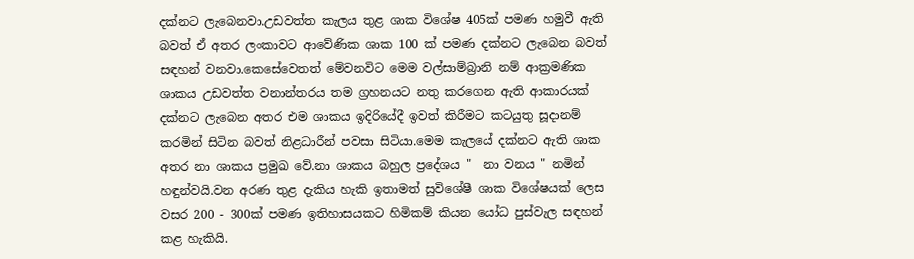දක්නට ලැබෙනවා.උඩවත්ත කැලය තුළ ශාක විශේෂ 405ක් පමණ හමුවී ඇති බවත් ඒ අතර ලංකාවට ආවේණික ශාක 100 ක් පමණ දක්නට ලැබෙන බවත් සඳහන් වනවා.කෙසේවෙතත් මේවනවිට මෙම වල්සාම්බ්‍රානි නම් ආක්‍රමණික ශාකය උඩවත්ත වනාන්තරය තම ග්‍රහනයට නතු කරගෙන ඇති ආකාරයක් දක්නට ලැබෙන අතර එම ශාකය ඉදිරියේදී ඉවත් කිරීමට කටයුතු සූදානම් කරමින් සිටින බවත් නිළධාරීන් පවසා සිටියා.මෙම කැලයේ දක්නට ඇති ශාක අතර නා ශාකය ප්‍රමුඛ වේ.නා ශාකය බහුල ප්‍රදේශය "  නා වනය " නමින් හඳුන්වයි.වන අරණ තුළ දැකිය හැකි ඉතාමත් සුවිශේෂී ශාක විශේෂයක් ලෙස වසර 200 - 300ක් පමණ ඉතිහාසයකට හිමිකම් කියන යෝධ පුස්වැල සඳහන් කළ හැකියි.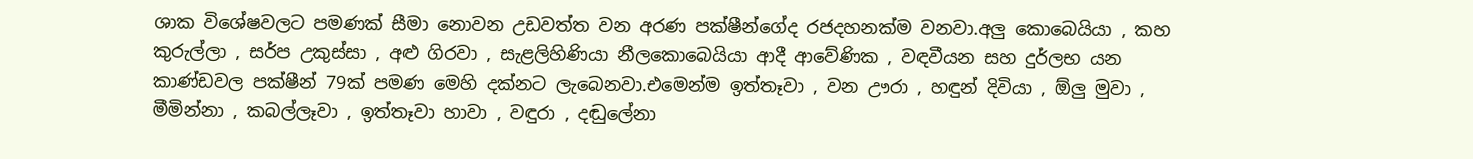ශාක විශේෂවලට පමණක් සීමා නොවන උඩවත්ත වන අරණ පක්ෂීන්ගේද රජදහනක්ම වනවා.අලු කොබෙයියා , කහ කුරුල්ලා , සර්ප උකුස්සා , අළු ගිරවා , සැළලිහිණියා නීලකොබෙයියා ආදී ආවේණික , වඳවීයන සහ දුර්ලභ යන කාණ්ඩවල පක්ෂීන් 79ක් පමණ මෙහි දක්නට ලැබෙනවා.එමෙන්ම ඉත්තෑවා , වන ඌරා , හඳුන් දිවියා , ඕලු මුවා , මීමින්නා , කබල්ලෑවා , ඉත්තෑවා හාවා , වඳුරා , දඬුලේනා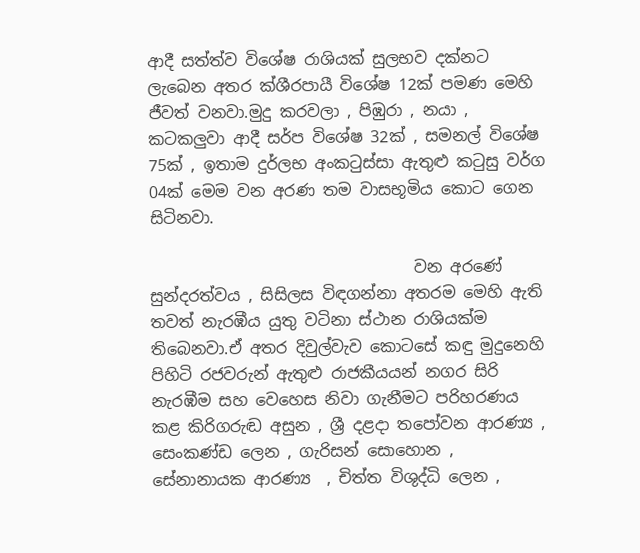ආදී සත්ත්ව විශේෂ රාශියක් සුලභව දක්නට ලැබෙන අතර ක්ශීරපායී විශේෂ 12ක් පමණ මෙහි ජීවත් වනවා.මුදු කරවලා , පිඹුරා , නයා ,  කටකලුවා ආදී සර්ප විශේෂ 32ක් , සමනල් විශේෂ 75ක් , ඉතාම දුර්ලභ අංකටුස්සා ඇතුළු කටුසු වර්ග 04ක් මෙම වන අරණ තම වාසභූමිය කොට ගෙන සිටිනවා.

                                 වන අරණේ සුන්දරත්වය , සිසිලස විඳගන්නා අතරම මෙහි ඇති තවත් නැරඹීය යුතු වටිනා ස්ථාන රාශියක්ම තිබෙනවා.ඒ අතර දිවුල්වැව කොටසේ කඳු මුදුනෙහි පිහිටි රජවරුන් ඇතුළු රාජකීයයන් නගර සිරි නැරඹීම සහ වෙහෙස නිවා ගැනීමට පරිහරණය කළ කිරිගරුඬ අසුන , ශ්‍රී දළදා තපෝවන ආරණ්‍ය , සෙංකණ්ඩ ලෙන , ගැරිසන් සොහොන , සේනානායක ආරණ්‍ය  , චිත්ත විශුද්ධි ලෙන ,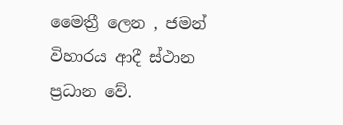මෛත්‍රී ලෙන , ජමන් විහාරය ආදී ස්ථාන ප්‍රධාන වේ.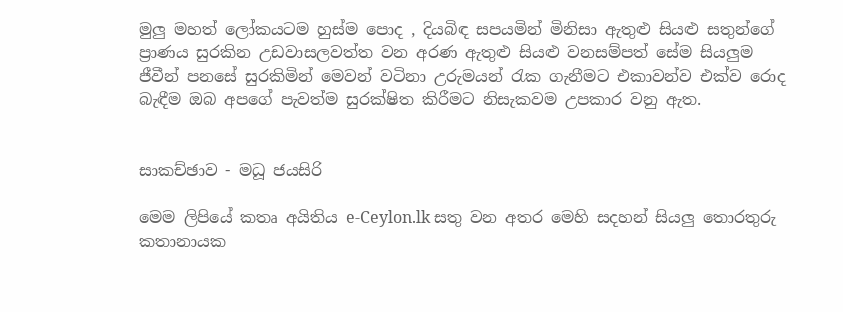මුලු මහත් ලෝකයටම හුස්ම පොද , දියබිඳ සපයමින් මිනිසා ඇතුළු සියළු සතුන්ගේ ප්‍රාණය සුරකින උඩවාසලවත්ත වන අරණ ඇතුළු සියළු වනසම්පත් සේම සියලුම ජීවීන් පනසේ සුරකිමින් මෙවන් වටිනා උරුමයන් රැක ගැනීමට එකාවන්ව එක්ව රොද බැඳීම ඔබ අපගේ පැවත්ම සුරක්ෂිත කිරීමට නිසැකවම උපකාර වනු ඇත.


සාකච්ඡාව - මධූ ජයසිරි

මෙම ලිපියේ කතෘ අයිතිය e-Ceylon.lk සතු වන අතර මෙහි සදහන් සියලු තොරතුරු කතානායක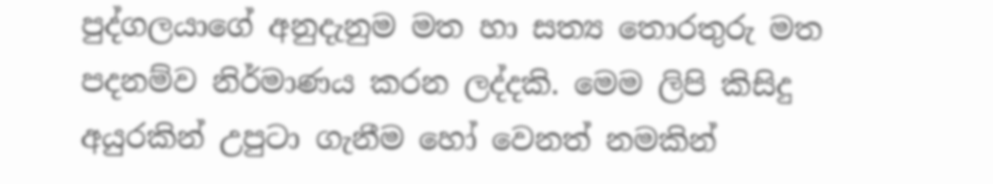පුද්ගලයාගේ අනුදැනුම මත හා සත්‍ය තොරතුරු මත පදනම්ව නිර්මාණය කරන ලද්දකි. මෙම ලිපි කිසිදු අයුරකින් උපුටා ගැනීම හෝ වෙනත් නමකින්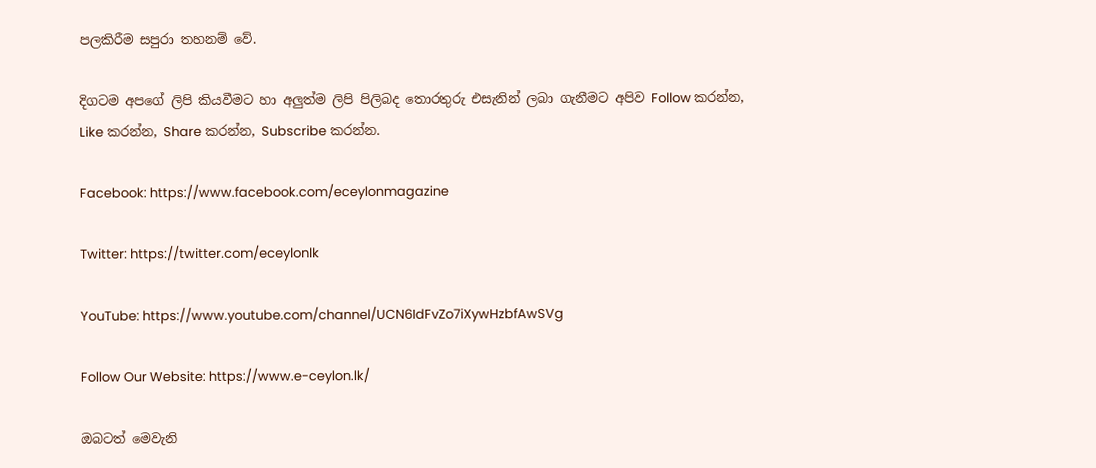පලකිරීම සපුරා තහනම් වේ.

දිගටම අපගේ ලිපි කියවීමට හා අලුත්ම ලිපි පිලිබද තොරතුරු එසැනින් ලබා ගැනීමට අපිව Follow කරන්න, Like කරන්න, Share කරන්න, Subscribe කරන්න.

Facebook: https://www.facebook.com/eceylonmagazine

Twitter: https://twitter.com/eceylonlk

YouTube: https://www.youtube.com/channel/UCN6IdFvZo7iXywHzbfAwSVg

Follow Our Website: https://www.e-ceylon.lk/

ඔබටත් මෙවැනි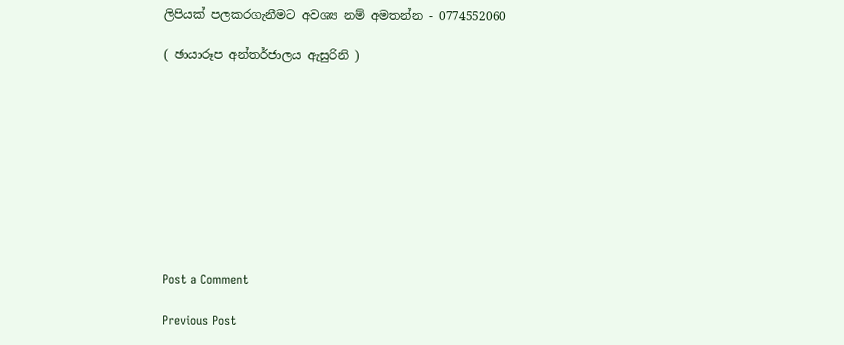ලිපියක් පලකරගැනීමට අවශ්‍ය නම් අමතන්න - 0774552060

( ඡායාරූප අන්තර්ජාලය ඇසුරිනි )










Post a Comment

Previous Post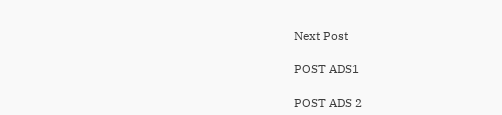Next Post

POST ADS1

POST ADS 2